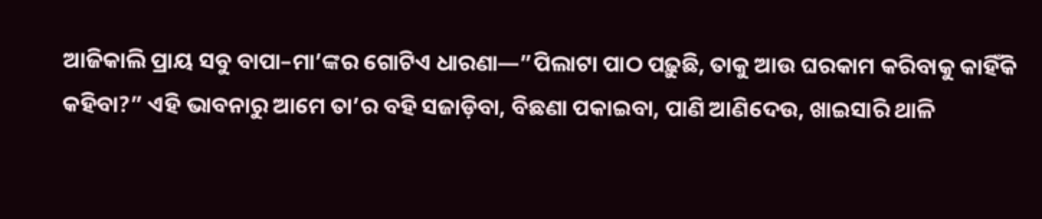ଆଜିକାଲି ପ୍ରାୟ ସବୁ ବାପା–ମା’ଙ୍କର ଗୋଟିଏ ଧାରଣା—”ପିଲାଟା ପାଠ ପଢ଼ୁଛି, ତାକୁ ଆଉ ଘରକାମ କରିବାକୁ କାହିଁକି କହିବା?” ଏହି ଭାବନାରୁ ଆମେ ତା’ର ବହି ସଜାଡ଼ିବା, ବିଛଣା ପକାଇବା, ପାଣି ଆଣିଦେଉ, ଖାଇସାରି ଥାଳି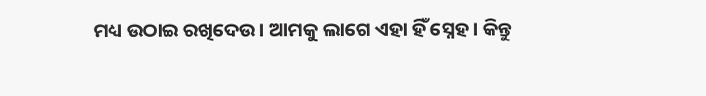ମଧ୍ୟ ଉଠାଇ ରଖିଦେଉ। ଆମକୁ ଲାଗେ ଏହା ହିଁ ସ୍ନେହ। କିନ୍ତୁ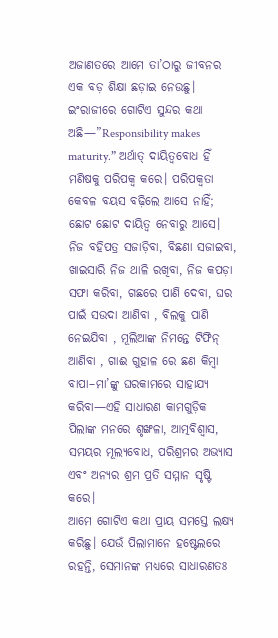ଅଜାଣତରେ ଆମେ ତା’ଠାରୁ ଜୀବନର ଏକ ବଡ଼ ଶିକ୍ଷା ଛଡ଼ାଇ ନେଉଛୁ।
ଇଂରାଜୀରେ ଗୋଟିଏ ସୁନ୍ଦର କଥା ଅଛି—”Responsibility makes maturity.” ଅର୍ଥାତ୍ ଦାୟିତ୍ୱବୋଧ ହିଁ ମଣିଷକୁ ପରିପକ୍ୱ କରେ। ପରିପକ୍ୱତା କେବଳ ବୟସ ବଢ଼ିଲେ ଆସେ ନାହିଁ; ଛୋଟ ଛୋଟ ଦାୟିତ୍ୱ ନେବାରୁ ଆସେ।
ନିଜ ବହିପତ୍ର ସଜାଡ଼ିବା, ବିଛଣା ସଜାଇବା, ଖାଇସାରି ନିଜ ଥାଳି ରଖିବା, ନିଜ କପଡ଼ା ସଫା କରିବା, ଗଛରେ ପାଣି ଦେବା, ଘର ପାଇଁ ସଉଦା ଆଣିବା , ବିଲକୁ ପାଣି ନେଇଯିବା , ମୂଲିଆଙ୍କ ନିମନ୍ତେ ଟିଫିନ୍ ଆଣିବା , ଗାଈ ଗୁହାଳ ରେ ଛଣ କିମ୍ବା ବାପା–ମା’ଙ୍କୁ ଘରକାମରେ ସାହାଯ୍ୟ କରିବା—ଏହି ସାଧାରଣ କାମଗୁଡ଼ିକ ପିଲାଙ୍କ ମନରେ ଶୃଙ୍ଖଳା, ଆତ୍ମବିଶ୍ୱାସ, ସମୟର ମୂଲ୍ୟବୋଧ, ପରିଶ୍ରମର ଅଭ୍ୟାସ ଏବଂ ଅନ୍ୟର ଶ୍ରମ ପ୍ରତି ସମ୍ମାନ ସୃଷ୍ଟି କରେ।
ଆମେ ଗୋଟିଏ କଥା ପ୍ରାୟ ସମସ୍ତେ ଲକ୍ଷ୍ୟ କରିଛୁ। ଯେଉଁ ପିଲାମାନେ ହଷ୍ଟେଲରେ ରହନ୍ତି, ସେମାନଙ୍କ ମଧ୍ୟରେ ସାଧାରଣତଃ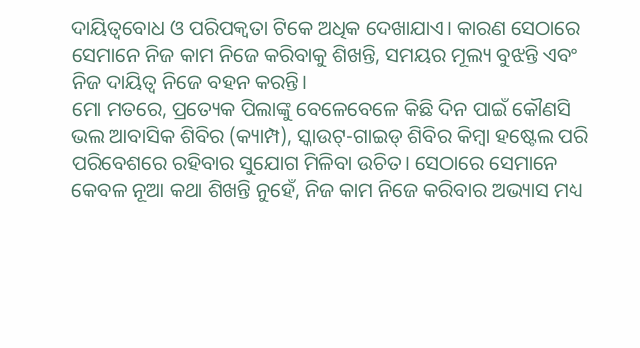ଦାୟିତ୍ୱବୋଧ ଓ ପରିପକ୍ୱତା ଟିକେ ଅଧିକ ଦେଖାଯାଏ। କାରଣ ସେଠାରେ ସେମାନେ ନିଜ କାମ ନିଜେ କରିବାକୁ ଶିଖନ୍ତି, ସମୟର ମୂଲ୍ୟ ବୁଝନ୍ତି ଏବଂ ନିଜ ଦାୟିତ୍ୱ ନିଜେ ବହନ କରନ୍ତି।
ମୋ ମତରେ, ପ୍ରତ୍ୟେକ ପିଲାଙ୍କୁ ବେଳେବେଳେ କିଛି ଦିନ ପାଇଁ କୌଣସି ଭଲ ଆବାସିକ ଶିବିର (କ୍ୟାମ୍ପ), ସ୍କାଉଟ୍-ଗାଇଡ୍ ଶିବିର କିମ୍ବା ହଷ୍ଟେଲ ପରି ପରିବେଶରେ ରହିବାର ସୁଯୋଗ ମିଳିବା ଉଚିତ। ସେଠାରେ ସେମାନେ କେବଳ ନୂଆ କଥା ଶିଖନ୍ତି ନୁହେଁ, ନିଜ କାମ ନିଜେ କରିବାର ଅଭ୍ୟାସ ମଧ୍ୟ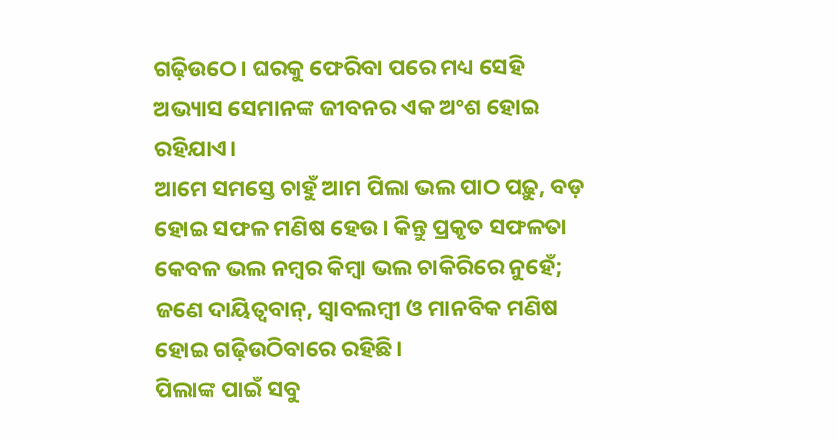ଗଢ଼ିଉଠେ। ଘରକୁ ଫେରିବା ପରେ ମଧ୍ୟ ସେହି ଅଭ୍ୟାସ ସେମାନଙ୍କ ଜୀବନର ଏକ ଅଂଶ ହୋଇ ରହିଯାଏ।
ଆମେ ସମସ୍ତେ ଚାହୁଁ ଆମ ପିଲା ଭଲ ପାଠ ପଢ଼ୁ, ବଡ଼ ହୋଇ ସଫଳ ମଣିଷ ହେଉ। କିନ୍ତୁ ପ୍ରକୃତ ସଫଳତା କେବଳ ଭଲ ନମ୍ବର କିମ୍ବା ଭଲ ଚାକିରିରେ ନୁହେଁ; ଜଣେ ଦାୟିତ୍ୱବାନ୍, ସ୍ୱାବଲମ୍ବୀ ଓ ମାନବିକ ମଣିଷ ହୋଇ ଗଢ଼ିଉଠିବାରେ ରହିଛି।
ପିଲାଙ୍କ ପାଇଁ ସବୁ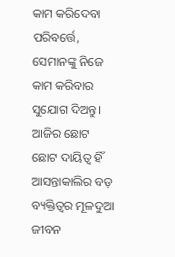କାମ କରିଦେବା ପରିବର୍ତ୍ତେ, ସେମାନଙ୍କୁ ନିଜେ କାମ କରିବାର ସୁଯୋଗ ଦିଅନ୍ତୁ। ଆଜିର ଛୋଟ ଛୋଟ ଦାୟିତ୍ୱ ହିଁ ଆସନ୍ତାକାଲିର ବଡ଼ ବ୍ୟକ୍ତିତ୍ୱର ମୂଳଦୁଆ
ଜୀବନ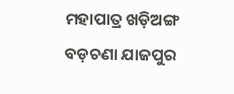ମହାପାତ୍ର ଖଡ଼ିଅଙ୍ଗ ବଡ଼ଚଣା ଯାଜପୁର